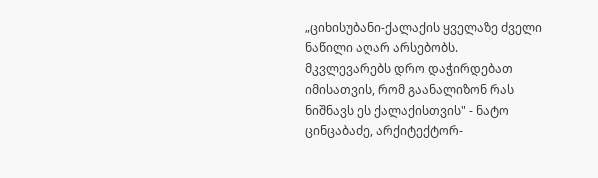„ციხისუბანი-ქალაქის ყველაზე ძველი ნაწილი აღარ არსებობს. მკვლევარებს დრო დაჭირდებათ იმისათვის, რომ გაანალიზონ რას ნიშნავს ეს ქალაქისთვის" - ნატო ცინცაბაძე, არქიტექტორ-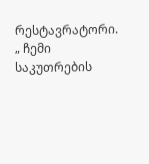რესტავრატორი.
„ ჩემი საკუთრების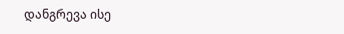დანგრევა ისე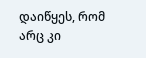დაიწყეს, რომ არც კი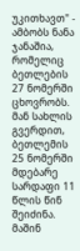უკითხავთ" - ამბობს ნანა ჯანაშია, რომელიც ბეთლების 27 ნომერში ცხოვრობს.
მან სახლის გვერდით, ბეთლემის 25 ნომერში მდებარე სარდაფი 11 წლის წინ შეიძინა. მაშინ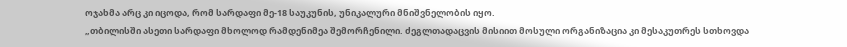ოჯახმა არც კი იცოდა, რომ სარდაფი მე-18 საუკუნის, უნიკალური მნიშვნელობის იყო.
„თბილისში ასეთი სარდაფი მხოლოდ რამდენიმეა შემორჩენილი. ძეგლთადაცვის მისიით მოსული ორგანიზაცია კი მესაკუთრეს სთხოვდა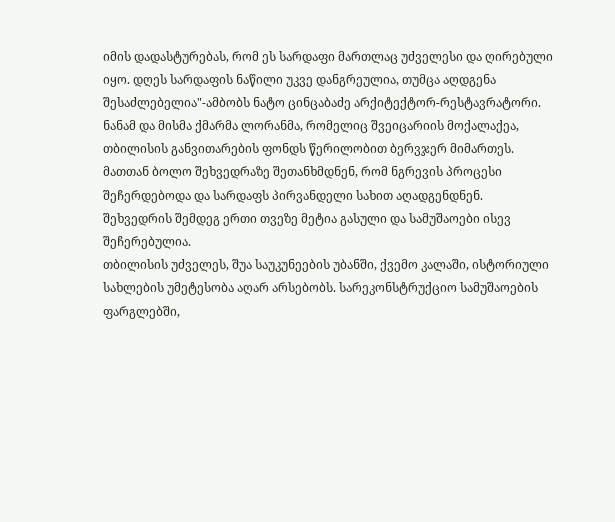იმის დადასტურებას, რომ ეს სარდაფი მართლაც უძველესი და ღირებული იყო. დღეს სარდაფის ნაწილი უკვე დანგრეულია, თუმცა აღდგენა შესაძლებელია"-ამბობს ნატო ცინცაბაძე არქიტექტორ-რესტავრატორი.
ნანამ და მისმა ქმარმა ლორანმა, რომელიც შვეიცარიის მოქალაქეა, თბილისის განვითარების ფონდს წერილობით ბერვჯერ მიმართეს. მათთან ბოლო შეხვედრაზე შეთანხმდნენ, რომ ნგრევის პროცესი შეჩერდებოდა და სარდაფს პირვანდელი სახით აღადგენდნენ.
შეხვედრის შემდეგ ერთი თვეზე მეტია გასული და სამუშაოები ისევ შეჩერებულია.
თბილისის უძველეს, შუა საუკუნეების უბანში, ქვემო კალაში, ისტორიული სახლების უმეტესობა აღარ არსებობს. სარეკონსტრუქციო სამუშაოების ფარგლებში,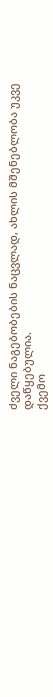ძველი ნაგებობების ნაცვლად, ახლის მშენებლობა უკვე დაწყებულია.
ქვემო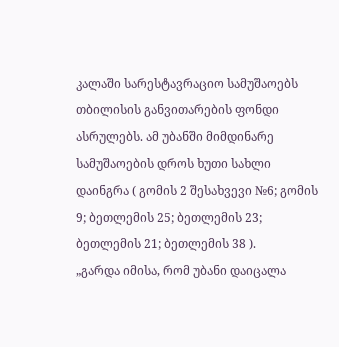კალაში სარესტავრაციო სამუშაოებს თბილისის განვითარების ფონდი ასრულებს. ამ უბანში მიმდინარე სამუშაოების დროს ხუთი სახლი დაინგრა ( გომის 2 შესახვევი №6; გომის 9; ბეთლემის 25; ბეთლემის 23; ბეთლემის 21; ბეთლემის 38 ).
„გარდა იმისა, რომ უბანი დაიცალა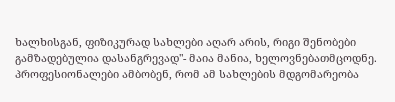ხალხისგან, ფიზიკურად სახლები აღარ არის, რიგი შენობები გამზადებულია დასანგრევად"- მაია მანია, ხელოვნებათმცოდნე.
პროფესიონალები ამბობენ, რომ ამ სახლების მდგომარეობა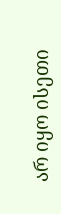არ იყო ისეთი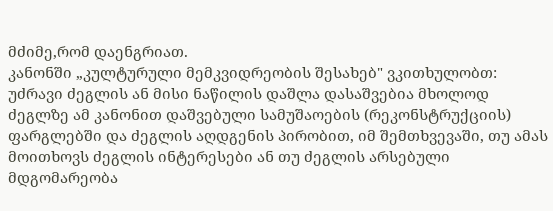მძიმე,რომ დაენგრიათ.
კანონში „კულტურული მემკვიდრეობის შესახებ" ვკითხულობთ:
უძრავი ძეგლის ან მისი ნაწილის დაშლა დასაშვებია მხოლოდ ძეგლზე ამ კანონით დაშვებული სამუშაოების (რეკონსტრუქციის) ფარგლებში და ძეგლის აღდგენის პირობით, იმ შემთხვევაში, თუ ამას მოითხოვს ძეგლის ინტერესები ან თუ ძეგლის არსებული მდგომარეობა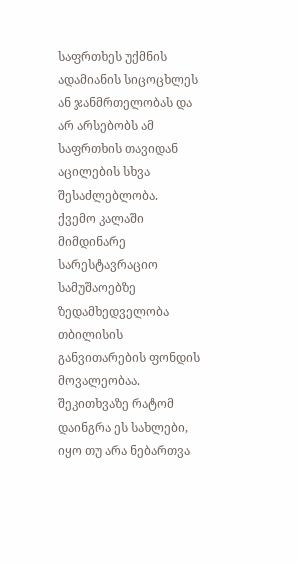საფრთხეს უქმნის ადამიანის სიცოცხლეს ან ჯანმრთელობას და არ არსებობს ამ საფრთხის თავიდან აცილების სხვა შესაძლებლობა.
ქვემო კალაში მიმდინარე სარესტავრაციო სამუშაოებზე ზედამხედველობა თბილისის განვითარების ფონდის მოვალეობაა. შეკითხვაზე რატომ დაინგრა ეს სახლები, იყო თუ არა ნებართვა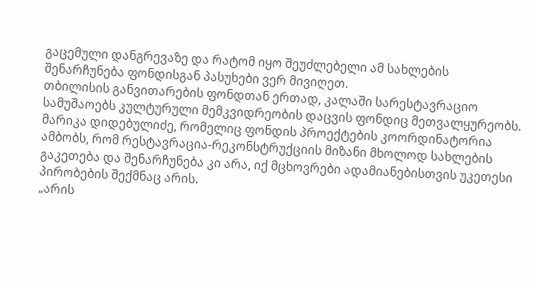გაცემული დანგრევაზე და რატომ იყო შეუძლებელი ამ სახლების შენარჩუნება ფონდისგან პასუხები ვერ მივიღეთ.
თბილისის განვითარების ფონდთან ერთად, კალაში სარესტავრაციო სამუშაოებს კულტურული მემკვიდრეობის დაცვის ფონდიც მეთვალყურეობს. მარიკა დიდებულიძე, რომელიც ფონდის პროექტების კოორდინატორია ამბობს, რომ რესტავრაცია-რეკონსტრუქციის მიზანი მხოლოდ სახლების გაკეთება და შენარჩუნება კი არა, იქ მცხოვრები ადამიანებისთვის უკეთესი პირობების შექმნაც არის.
„არის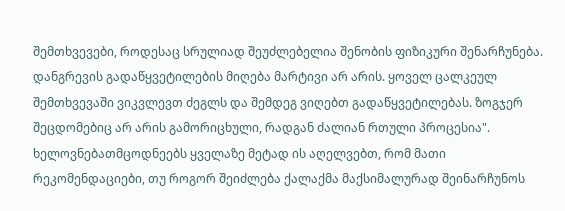შემთხვევები, როდესაც სრულიად შეუძლებელია შენობის ფიზიკური შენარჩუნება. დანგრევის გადაწყვეტილების მიღება მარტივი არ არის. ყოველ ცალკეულ შემთხვევაში ვიკვლევთ ძეგლს და შემდეგ ვიღებთ გადაწყვეტილებას. ზოგჯერ შეცდომებიც არ არის გამორიცხული, რადგან ძალიან რთული პროცესია".
ხელოვნებათმცოდნეებს ყველაზე მეტად ის აღელვებთ, რომ მათი რეკომენდაციები, თუ როგორ შეიძლება ქალაქმა მაქსიმალურად შეინარჩუნოს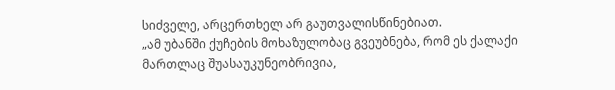სიძველე, არცერთხელ არ გაუთვალისწინებიათ.
„ამ უბანში ქუჩების მოხაზულობაც გვეუბნება, რომ ეს ქალაქი მართლაც შუასაუკუნეობრივია,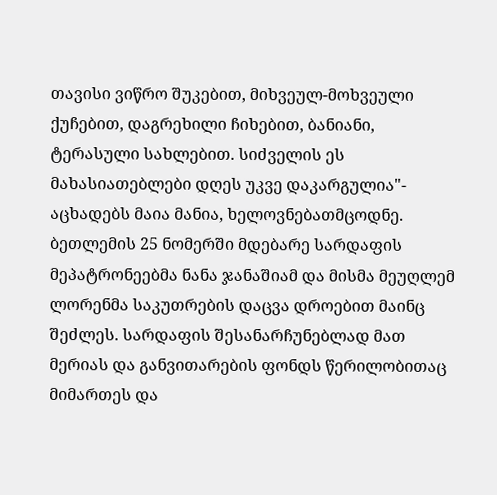თავისი ვიწრო შუკებით, მიხვეულ-მოხვეული ქუჩებით, დაგრეხილი ჩიხებით, ბანიანი, ტერასული სახლებით. სიძველის ეს მახასიათებლები დღეს უკვე დაკარგულია"- აცხადებს მაია მანია, ხელოვნებათმცოდნე.
ბეთლემის 25 ნომერში მდებარე სარდაფის მეპატრონეებმა ნანა ჯანაშიამ და მისმა მეუღლემ ლორენმა საკუთრების დაცვა დროებით მაინც შეძლეს. სარდაფის შესანარჩუნებლად მათ მერიას და განვითარების ფონდს წერილობითაც მიმართეს და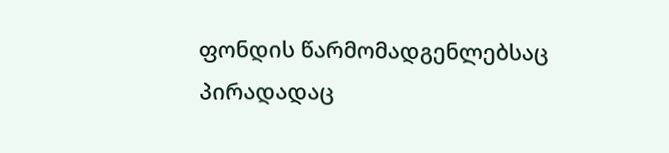ფონდის წარმომადგენლებსაც პირადადაც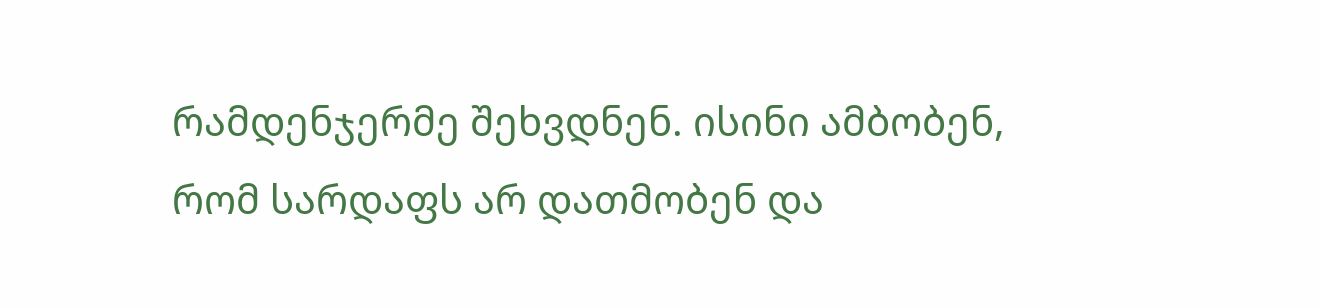რამდენჯერმე შეხვდნენ. ისინი ამბობენ, რომ სარდაფს არ დათმობენ და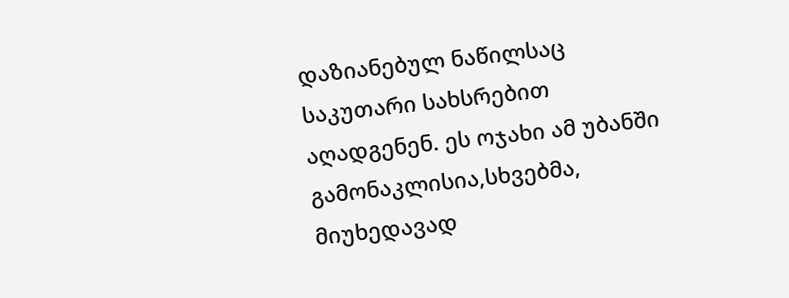დაზიანებულ ნაწილსაც საკუთარი სახსრებით აღადგენენ. ეს ოჯახი ამ უბანში გამონაკლისია,სხვებმა, მიუხედავად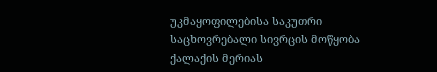უკმაყოფილებისა საკუთრი საცხოვრებალი სივრცის მოწყობა ქალაქის მერიას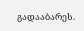გადააბარეს.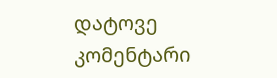დატოვე კომენტარი